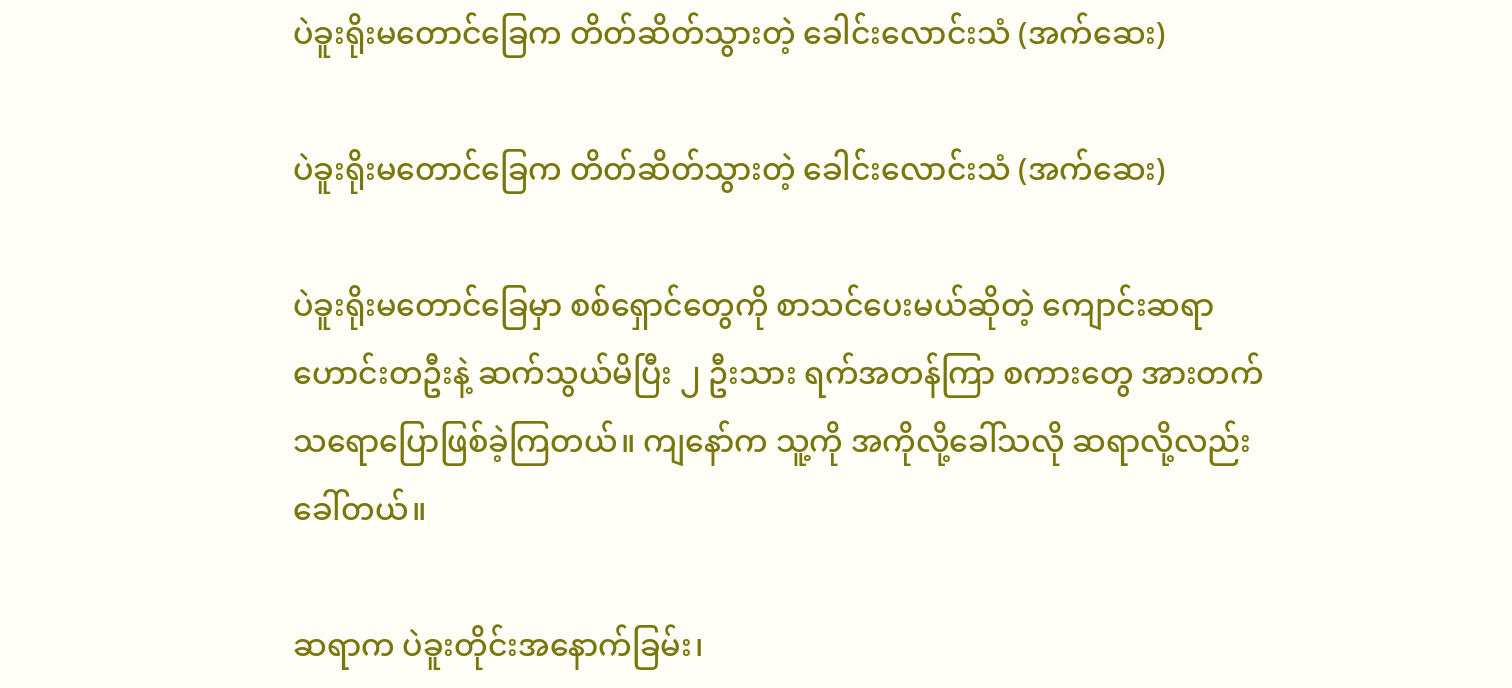ပဲခူးရိုးမတောင်ခြေက တိတ်ဆိတ်သွားတဲ့ ခေါင်းလောင်းသံ (အက်ဆေး)

ပဲခူးရိုးမတောင်ခြေက တိတ်ဆိတ်သွားတဲ့ ခေါင်းလောင်းသံ (အက်ဆေး)

ပဲခူးရိုးမတောင်ခြေမှာ စစ်ရှောင်တွေကို စာသင်ပေးမယ်ဆိုတဲ့ ကျောင်းဆရာဟောင်းတဦးနဲ့ ဆက်သွယ်မိပြီး ၂ ဦးသား ရက်အတန်ကြာ စကားတွေ အားတက်သရောပြောဖြစ်ခဲ့ကြတယ်။ ကျနော်က သူ့ကို အကိုလို့ခေါ်သလို ဆရာလို့လည်း ခေါ်တယ်။

ဆရာက ပဲခူးတိုင်းအနောက်ခြမ်း၊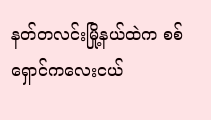နတ်တလင်းမြို့နယ်ထဲက စစ်ရှောင်ကလေးငယ်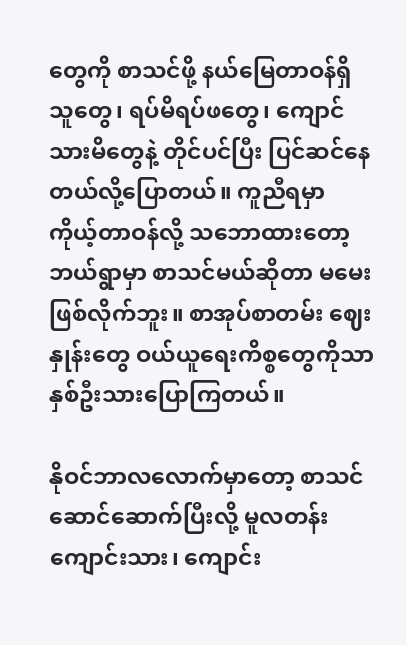တွေကို စာသင်ဖို့ နယ်မြေတာဝန်ရှိသူတွေ၊ ရပ်မိရပ်ဖတွေ၊ ကျောင်သားမိတွေနဲ့ တိုင်ပင်ပြီး ပြင်ဆင်နေတယ်လို့ပြောတယ်။ ကူညီရမှာ ကိုယ့်တာဝန်လို့ သဘောထားတော့ ဘယ်ရွာမှာ စာသင်မယ်ဆိုတာ မမေးဖြစ်လိုက်ဘူး။ စာအုပ်စာတမ်း ဈေးနှုန်းတွေ ဝယ်ယူရေးကိစ္စတွေကိုသာ နှစ်ဦးသားပြောကြတယ်။

နိုဝင်ဘာလလောက်မှာတော့ စာသင်ဆောင်ဆောက်ပြီးလို့ မူလတန်းကျောင်းသား၊ ကျောင်း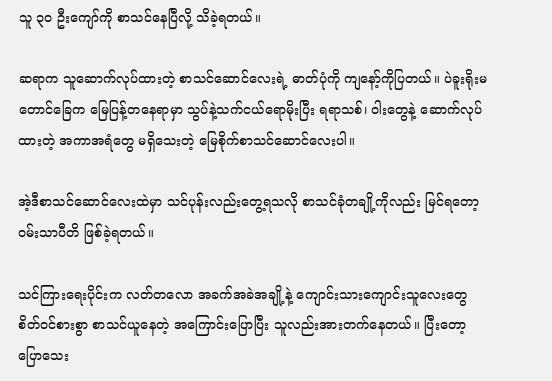သူ ၃၀ ဦးကျော်ကို စာသင်နေပြီလို့ သိခဲ့ရတယ်။

ဆရာက သူဆောက်လုပ်ထားတဲ့ စာသင်ဆောင်လေးရဲ့ ဓာတ်ပုံကို ကျနော့်ကိုပြတယ်။ ပဲခူးရိုးမတောင်ခြေက မြေပြန့်တနေရာမှာ သွပ်နဲ့သက်ငယ်ရောမိုးပြီး ရရာသစ်၊ ဝါးတွေနဲ့ ဆောက်လုပ်ထားတဲ့ အကာအရံတွေ မရှိသေးတဲ့ မြေစိုက်စာသင်ဆောင်လေးပါ။

အဲ့ဒီစာသင်ဆောင်လေးထဲမှာ သင်ပုန်းလည်းတွေ့ရသလို စာသင်ခုံတချို့ကိုလည်း မြင်ရတော့ ဝမ်းသာပီတိ ဖြစ်ခဲ့ရတယ်။

သင်ကြားရေးပိုင်းက လတ်တလော အခက်အခဲအချို့နဲ့ ကျောင်းသားကျောင်းသူလေးတွေ စိတ်ဝင်စားစွာ စာသင်ယူနေတဲ့ အကြောင်းပြောပြီး သူလည်းအားတက်နေတယ်။ ပြီးတော့ ပြောသေး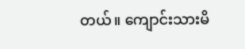တယ်။ ကျောင်းသားမိ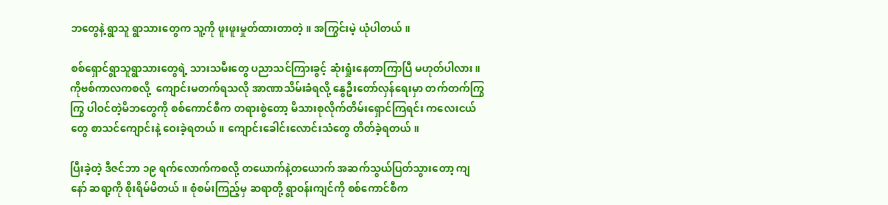ဘတွေနဲ့ ရွာသူ ရွာသားတွေက သူ့ကို ဖူးဖူးမှုတ်ထားတာတဲ့။ အကြွင်းမဲ့ ယုံပါတယ်။

စစ်ရှောင်ရွာသူရွာသားတွေရဲ့ သားသမီးတွေ ပညာသင်ကြားခွင့် ဆုံးရှုံးနေတာကြာပြီ မဟုတ်ပါလား။ ကိုဗစ်ကာလကစလို့  ကျောင်းမတက်ရသလို အာဏာသိမ်းခံရလို့ နွေဦးတော်လှန်ရေးမှာ တက်တက်ကြွကြွ ပါဝင်တဲ့မိဘတွေကို စစ်ကောင်စီက တရားစွဲတော့ မိသားစုလိုက်တိမ်းရှောင်ကြရင်း ကလေးငယ်တွေ စာသင်ကျောင်းနဲ့ ဝေးခဲ့ရတယ်။ ကျောင်းခေါင်းလောင်းသံတွေ တိတ်ခဲ့ရတယ်။

ပြီးခဲ့တဲ့ ဒီဇင်ဘာ ၁၉ ရက်လောက်ကစလို့ တယောက်နဲ့တယောက် အဆက်သွယ်ပြတ်သွားတော့ ကျနော် ဆရာ့ကို စိုးရိမ်မိတယ်။ စုံစမ်းကြည့်မှ ဆရာတို့ ရွာဝန်းကျင်ကို စစ်ကောင်စီက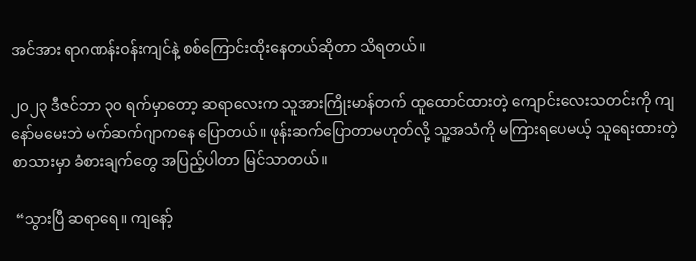အင်အား ရာဂဏန်းဝန်းကျင်နဲ့ စစ်ကြောင်းထိုးနေတယ်ဆိုတာ သိရတယ်။

၂၀၂၃ ဒီဇင်ဘာ ၃၀ ရက်မှာတော့ ဆရာလေးက သူအားကြိုးမာန်တက် ထူထောင်ထားတဲ့ ကျောင်းလေးသတင်းကို ကျနော်မမေးဘဲ မက်ဆက်ဂျာကနေ ပြောတယ်။ ဖုန်းဆက်ပြောတာမဟုတ်လို့ သူ့အသံကို မကြားရပေမယ့် သူရေးထားတဲ့ စာသားမှာ ခံစားချက်တွေ အပြည့်ပါတာ မြင်သာတယ်။

 “သွားပြီ ဆရာရေ။ ကျနော့်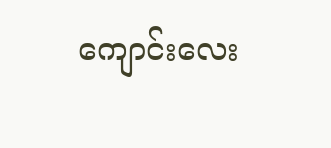ကျောင်းလေး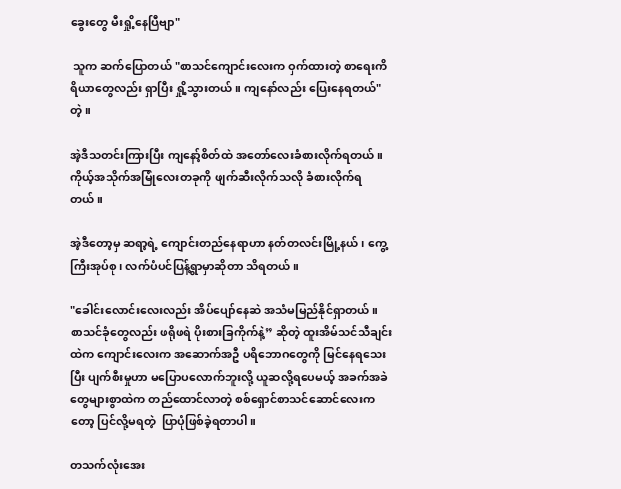ခွေးတွေ မီးရှို့နေပြီဗျာ"

 သူက ဆက်ပြောတယ် "စာသင်ကျောင်းလေးက ဝှက်ထားတဲ့ စာရေးကိရိယာတွေလည်း ရှာပြီး ရှို့သွားတယ်။ ကျနော်လည်း ပြေးနေရတယ်"တဲ့။

အဲ့ဒီသတင်းကြားပြီး ကျနော့်စိတ်ထဲ အတော်လေးခံစားလိုက်ရတယ်။ ကိုယ့်အသိုက်အမြုံလေးတခုကို ဖျက်ဆီးလိုက်သလို ခံစားလိုက်ရတယ်။

အဲ့ဒီတော့မှ ဆရာ့ရဲ့ ကျောင်းတည်နေရာဟာ နတ်တလင်းမြို့နယ်၊ ကွေ့ကြီးအုပ်စု၊ လက်ပံပင်ပြန့်ရွာမှာဆိုတာ သိရတယ်။

"ခေါင်းလောင်းလေးလည်း အိပ်ပျော်နေဆဲ အသံမမြည်နိုင်ရှာတယ်။ စာသင်ခုံတွေလည်း ဖရိုဖရဲ ပိုးစားခြကိုက်နဲ့” ဆိုတဲ့ ထူးအိမ်သင်သီချင်းထဲက ကျောင်းလေးက အဆောက်အဦ ပရိဘောဂတွေကို မြင်နေရသေးပြီး ပျက်စီးမှုဟာ မပြောပလောက်ဘူးလို့ ယူဆလို့ရပေမယ့် အခက်အခဲတွေများစွာထဲက တည်ထောင်လာတဲ့ စစ်ရှောင်စာသင်ဆောင်လေးကတော့ ပြင်လို့မရတဲ့  ပြာပုံဖြစ်ခဲ့ရတာပါ။

တသက်လုံးအေး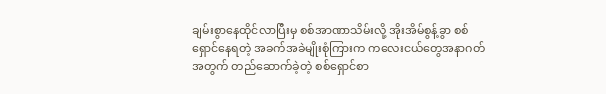ချမ်းစွာနေထိုင်လာပြီးမှ စစ်အာဏာသိမ်းလို့ အိုးအိမ်စွန့်ခွာ စစ်ရှောင်နေရတဲ့ အခက်အခဲမျိုးစုံကြားက ကလေးငယ်တွေအနာဂတ်အတွက် တည်ဆောက်ခဲ့တဲ့ စစ်ရှောင်စာ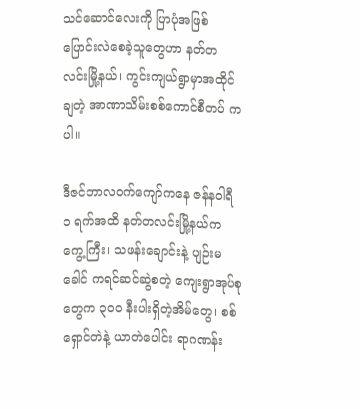သင်ဆောင်လေးကို ပြာပုံအဖြစ် ပြောင်းလဲစေခဲ့သူတွေဟာ နတ်တလင်းမြို့နယ်၊ ကွင်းကျယ်ရွာမှာအထိုင်ချတဲ့ အာဏာသိမ်းစစ်ကောင်စီတပ် ကပါ။

ဒီဇင်ဘာလဝက်ကျော်ကနေ ဇန်နဝါရီ ၁ ရက်အထိ နတ်တလင်းမြို့နယ်က ကွေ့ကြီး၊ သဖန်းချောင်းနဲ့ ပျဉ်းမခေါင် ကရင်ဆင်ဆွဲစတဲ့ ကျေးရွာအုပ်စုတွေက ၃၀၀ နီးပါးရှိတဲ့အိမ်တွေ၊ စစ်ရှောင်တဲနဲ့ ယာတဲပေါင်း ရာဂဏန်း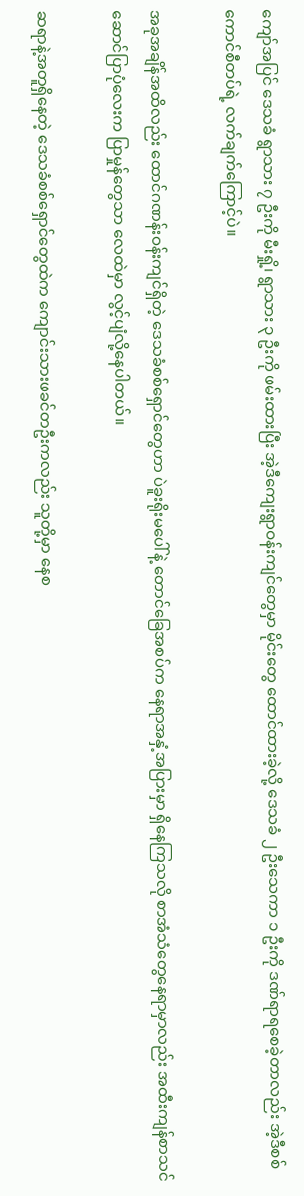ကျော်အပြင် ဒေသခံ ရွာသား ၇ ဦးကို မီးရှို့၊ ရွာသား ၃ ဦးကို ဖမ်းထားပြီး အဲ့ဒီကျေးရွာဝန်းကျင်တွေမှာ မိုင်းတွေ ထောင်ထားခဲ့လို့ ဒေသခံ ၂ ဦးသေကာ ၁ ဦးကို ဒဏ်ရာရစေခဲ့တာလည်း အဲ့ဒီစစ်ကောင်စီတပ်ရဲ့ လက်ချက်ကြောင့်ပဲ။

အခုအချိန်အထိလည်း ထောင်ဂဏန်းဝန်းကျင်ရှိတဲ့ ဒေသခံစစ်ရှောင်တွေဟာ ပဲခူးရိုးမပေါ်နဲ့ တောင်ခြေအစပ်က နေရာအနှံ့အပြားမှာ ရှိနေကြသလို စာအံသံတွေနေရာမှာလည်း အထီးကျန်စာသင်ဆောင်ပြာပုံလေးက ပြာမှုန်တွေသာ လေထဲမှာ လွင့်ပျံလို့နေပါတယ်။

ဆရာနဲ့အတူရှိနေတဲ့ ဒေသခံစစ်ရှောင်တွေထဲက ကျောင်းသားဖခင်တဦးကလည်း သူတို့မှာ နေစ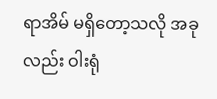ရာအိမ် မရှိတော့သလို အခုလည်း ဝါးရုံ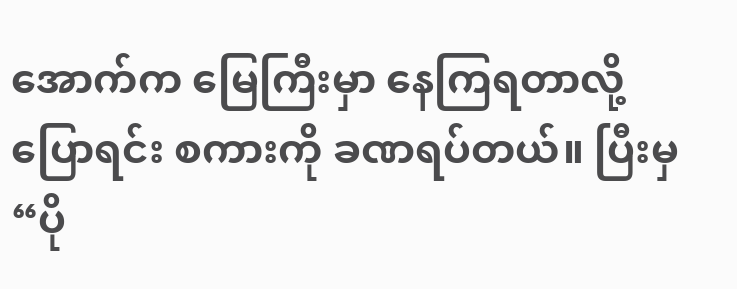အောက်က မြေကြီးမှာ နေကြရတာလို့ ပြောရင်း စကားကို ခဏရပ်တယ်။ ပြီးမှ “ပို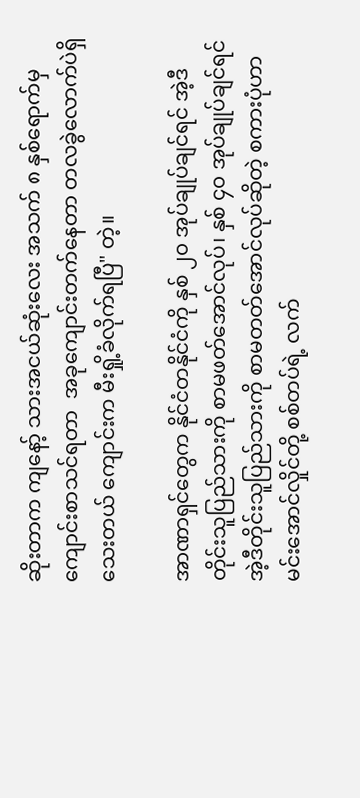ဆိုးတာက ကျနော့် သားအငယ်ဆုံးလေး အသက် ၈ နှစ်ရောက်မှ ကျောင်းစာသင်ရတာ  အခုကျောင်းတက်နေတာ တလခွဲလောက်ပဲရှိသေးတယ် ကျောင်းက မီးရှို့ခံလိုက်ရပြီ" တဲ့။

အာဏာရှင်တွေက နိုင်ငံတနိုင်ငံကို နှစ် ၂၀ အုပ်ချုပ်ချင်ရင် အဲ့ဒီတိုင်းသူပြည်သားကို စာမဖတ်အောင်လုပ်၊ နှစ် ၄၀ အုပ်ချုပ်ချင်ရင် အဲ့ဒီတိုင်းသူပြည်သားကို စာမတတ်အောင်လုပ်ဆိုတဲ့ စကားပုံဟာ မင်းအောင်လှိုင်တို့ စစ်တပ်ရဲ့ လက်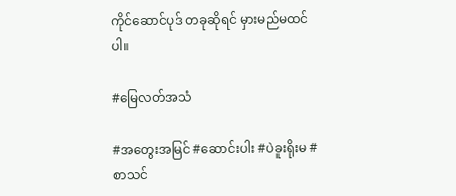ကိုင်ဆောင်ပုဒ် တခုဆိုရင် မှားမည်မထင်ပါ။

#မြေလတ်အသံ

#အတွေးအမြင် #ဆောင်းပါး #ပဲခူးရိုးမ #စာသင်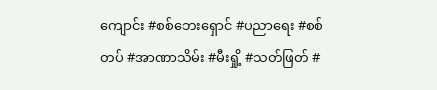ကျောင်း #စစ်ဘေးရှောင် #ပညာရေး #စစ်တပ် #အာဏာသိမ်း #မီးရှို့ #သတ်ဖြတ် #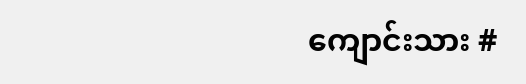ကျောင်းသား #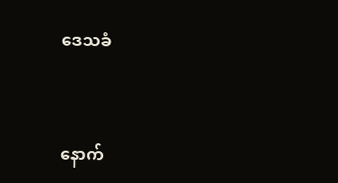ဒေသခံ



နောက်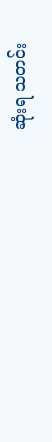ဆုံးရ သတင်း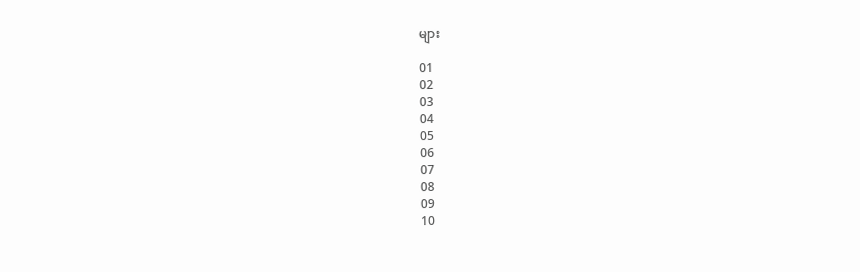များ

01
02
03
04
05
06
07
08
09
10